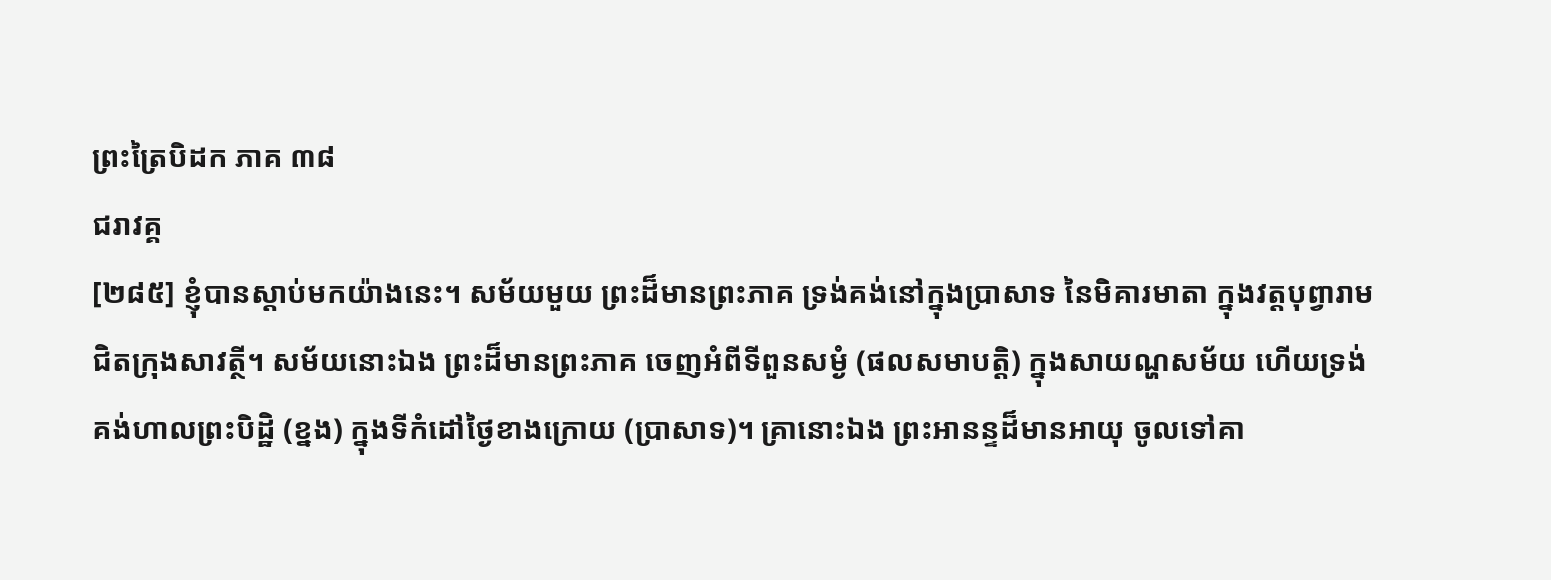ព្រះត្រៃបិដក ភាគ ៣៨
ជរាវគ្គ
[២៨៥] ខ្ញុំបានស្តាប់មកយ៉ាងនេះ។ សម័យមួយ ព្រះដ៏មានព្រះភាគ ទ្រង់គង់នៅក្នុងប្រាសាទ នៃមិគារមាតា ក្នុងវត្តបុព្វារាម ជិតក្រុងសាវត្ថី។ សម័យនោះឯង ព្រះដ៏មានព្រះភាគ ចេញអំពីទីពួនសម្ងំ (ផលសមាបត្តិ) ក្នុងសាយណ្ហសម័យ ហើយទ្រង់គង់ហាលព្រះបិដ្ឋិ (ខ្នង) ក្នុងទីកំដៅថ្ងៃខាងក្រោយ (ប្រាសាទ)។ គ្រានោះឯង ព្រះអានន្ទដ៏មានអាយុ ចូលទៅគា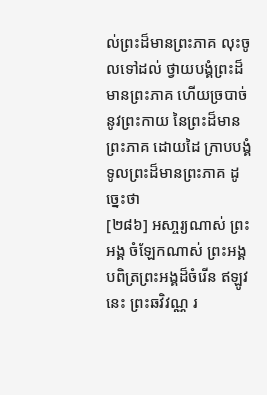ល់ព្រះដ៏មានព្រះភាគ លុះចូលទៅដល់ ថ្វាយបង្គំព្រះដ៏មានព្រះភាគ ហើយច្របាច់ នូវព្រះកាយ នៃព្រះដ៏មានព្រះភាគ ដោយដៃ ក្រាបបង្គំទូលព្រះដ៏មានព្រះភាគ ដូច្នេះថា
[២៨៦] អសា្ចរ្យណាស់ ព្រះអង្គ ចំឡែកណាស់ ព្រះអង្គ បពិត្រព្រះអង្គដ៏ចំរើន ឥឡូវនេះ ព្រះឆវិវណ្ណ រ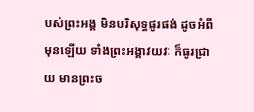បស់ព្រះអង្គ មិនបរិសុទ្ធផូរផង់ ដូចអំពីមុនឡើយ ទាំងព្រះអង្គាវយវៈ ក៏ធូរជ្រាយ មានព្រះច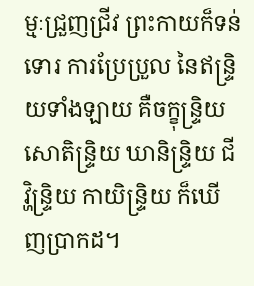ម្មៈជ្រួញជ្រីវ ព្រះកាយក៏ទន់ទោរ ការប្រែប្រួល នៃឥន្ទ្រិយទាំងឡាយ គឺចក្ខុន្រ្ទិយ សោតិន្រ្ទិយ ឃានិន្រ្ទិយ ជីវិ្ហន្រ្ទិយ កាយិន្ទ្រិយ ក៏ឃើញប្រាកដ។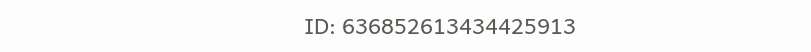ID: 636852613434425913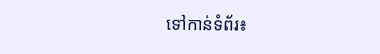ទៅកាន់ទំព័រ៖